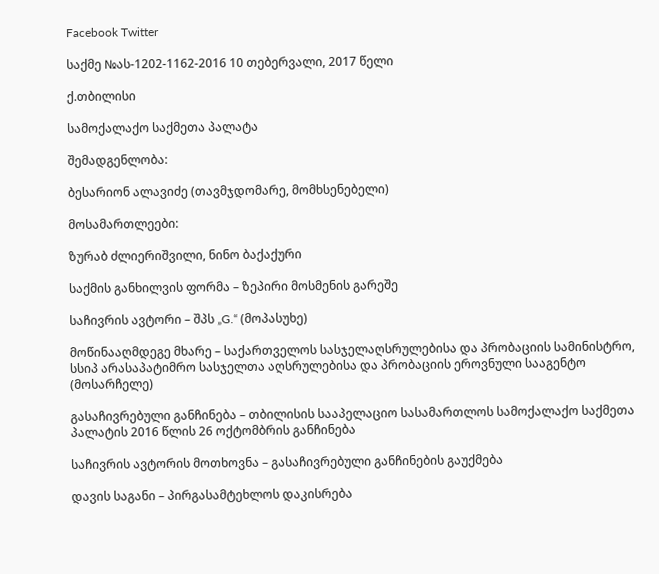Facebook Twitter

საქმე №ას-1202-1162-2016 10 თებერვალი, 2017 წელი

ქ.თბილისი

სამოქალაქო საქმეთა პალატა

შემადგენლობა:

ბესარიონ ალავიძე (თავმჯდომარე, მომხსენებელი)

მოსამართლეები:

ზურაბ ძლიერიშვილი, ნინო ბაქაქური

საქმის განხილვის ფორმა – ზეპირი მოსმენის გარეშე

საჩივრის ავტორი – შპს „G.“ (მოპასუხე)

მოწინააღმდეგე მხარე – საქართველოს სასჯელაღსრულებისა და პრობაციის სამინისტრო, სსიპ არასაპატიმრო სასჯელთა აღსრულებისა და პრობაციის ეროვნული სააგენტო (მოსარჩელე)

გასაჩივრებული განჩინება – თბილისის სააპელაციო სასამართლოს სამოქალაქო საქმეთა პალატის 2016 წლის 26 ოქტომბრის განჩინება

საჩივრის ავტორის მოთხოვნა – გასაჩივრებული განჩინების გაუქმება

დავის საგანი – პირგასამტეხლოს დაკისრება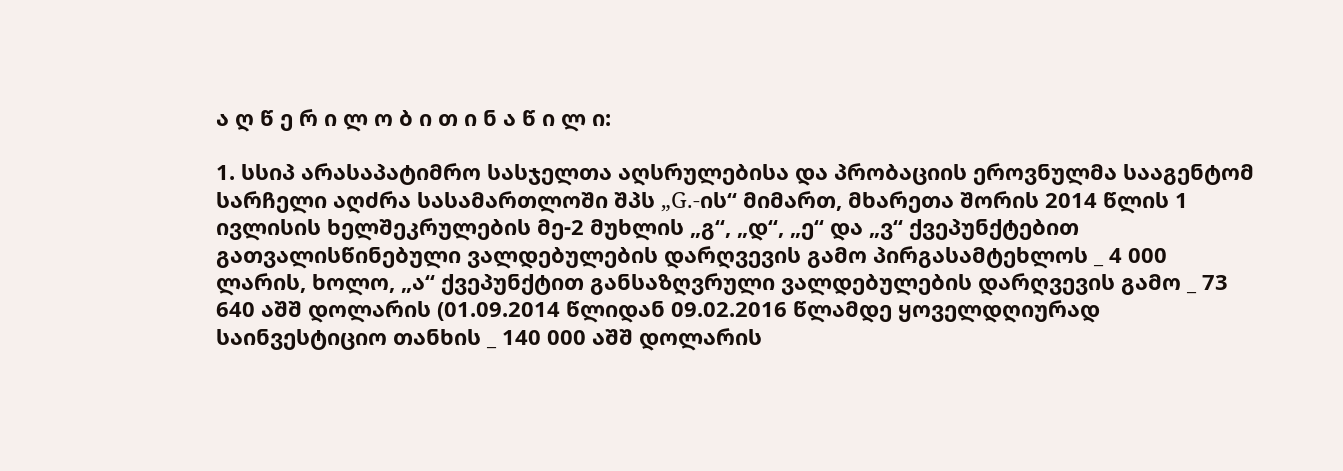ა ღ წ ე რ ი ლ ო ბ ი თ ი ნ ა წ ი ლ ი:

1. სსიპ არასაპატიმრო სასჯელთა აღსრულებისა და პრობაციის ეროვნულმა სააგენტომ სარჩელი აღძრა სასამართლოში შპს „G.-ის“ მიმართ, მხარეთა შორის 2014 წლის 1 ივლისის ხელშეკრულების მე-2 მუხლის „გ“, „დ“, „ე“ და „ვ“ ქვეპუნქტებით გათვალისწინებული ვალდებულების დარღვევის გამო პირგასამტეხლოს _ 4 000 ლარის, ხოლო, „ა“ ქვეპუნქტით განსაზღვრული ვალდებულების დარღვევის გამო _ 73 640 აშშ დოლარის (01.09.2014 წლიდან 09.02.2016 წლამდე ყოველდღიურად საინვესტიციო თანხის _ 140 000 აშშ დოლარის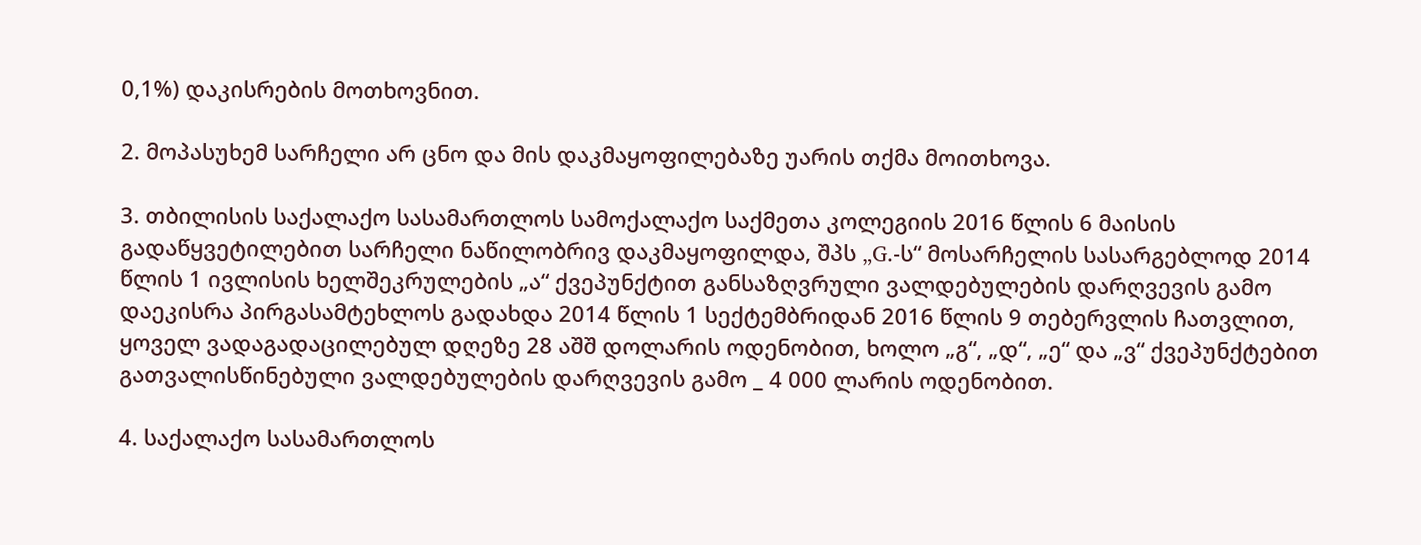0,1%) დაკისრების მოთხოვნით.

2. მოპასუხემ სარჩელი არ ცნო და მის დაკმაყოფილებაზე უარის თქმა მოითხოვა.

3. თბილისის საქალაქო სასამართლოს სამოქალაქო საქმეთა კოლეგიის 2016 წლის 6 მაისის გადაწყვეტილებით სარჩელი ნაწილობრივ დაკმაყოფილდა, შპს „G.-ს“ მოსარჩელის სასარგებლოდ 2014 წლის 1 ივლისის ხელშეკრულების „ა“ ქვეპუნქტით განსაზღვრული ვალდებულების დარღვევის გამო დაეკისრა პირგასამტეხლოს გადახდა 2014 წლის 1 სექტემბრიდან 2016 წლის 9 თებერვლის ჩათვლით, ყოველ ვადაგადაცილებულ დღეზე 28 აშშ დოლარის ოდენობით, ხოლო „გ“, „დ“, „ე“ და „ვ“ ქვეპუნქტებით გათვალისწინებული ვალდებულების დარღვევის გამო _ 4 000 ლარის ოდენობით.

4. საქალაქო სასამართლოს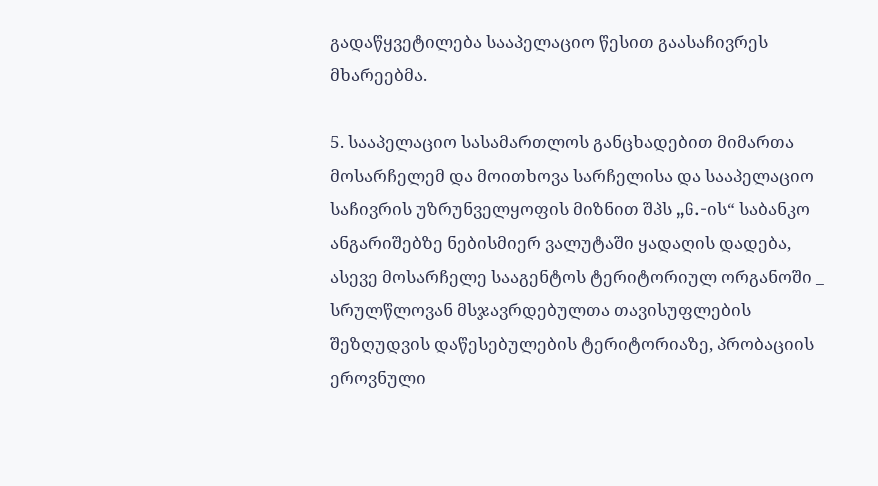გადაწყვეტილება სააპელაციო წესით გაასაჩივრეს მხარეებმა.

5. სააპელაციო სასამართლოს განცხადებით მიმართა მოსარჩელემ და მოითხოვა სარჩელისა და სააპელაციო საჩივრის უზრუნველყოფის მიზნით შპს „G.-ის“ საბანკო ანგარიშებზე ნებისმიერ ვალუტაში ყადაღის დადება, ასევე მოსარჩელე სააგენტოს ტერიტორიულ ორგანოში _ სრულწლოვან მსჯავრდებულთა თავისუფლების შეზღუდვის დაწესებულების ტერიტორიაზე, პრობაციის ეროვნული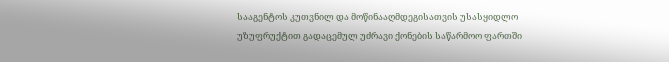სააგენტოს კუთვნილ და მოწინააღმდეგისათვის უსასყიდლო უზუფრუქტით გადაცემულ უძრავი ქონების საწარმოო ფართში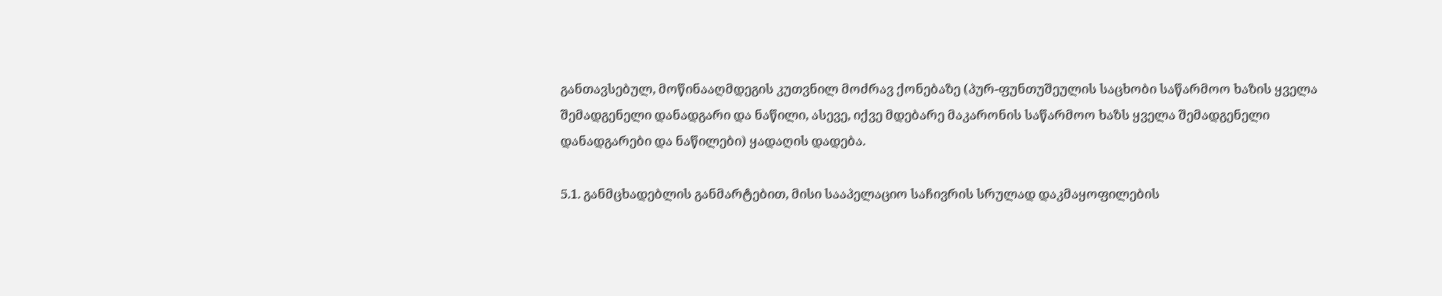განთავსებულ, მოწინააღმდეგის კუთვნილ მოძრავ ქონებაზე (პურ-ფუნთუშეულის საცხობი საწარმოო ხაზის ყველა შემადგენელი დანადგარი და ნაწილი, ასევე, იქვე მდებარე მაკარონის საწარმოო ხაზს ყველა შემადგენელი დანადგარები და ნაწილები) ყადაღის დადება.

5.1. განმცხადებლის განმარტებით, მისი სააპელაციო საჩივრის სრულად დაკმაყოფილების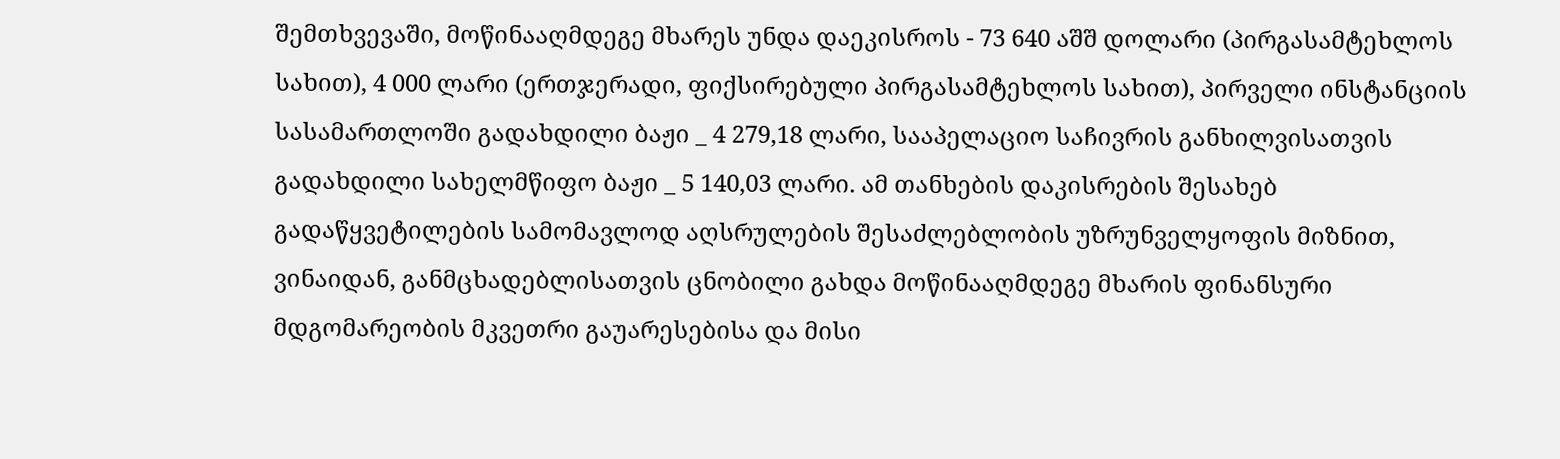შემთხვევაში, მოწინააღმდეგე მხარეს უნდა დაეკისროს - 73 640 აშშ დოლარი (პირგასამტეხლოს სახით), 4 000 ლარი (ერთჯერადი, ფიქსირებული პირგასამტეხლოს სახით), პირველი ინსტანციის სასამართლოში გადახდილი ბაჟი _ 4 279,18 ლარი, სააპელაციო საჩივრის განხილვისათვის გადახდილი სახელმწიფო ბაჟი _ 5 140,03 ლარი. ამ თანხების დაკისრების შესახებ გადაწყვეტილების სამომავლოდ აღსრულების შესაძლებლობის უზრუნველყოფის მიზნით, ვინაიდან, განმცხადებლისათვის ცნობილი გახდა მოწინააღმდეგე მხარის ფინანსური მდგომარეობის მკვეთრი გაუარესებისა და მისი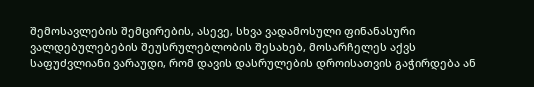შემოსავლების შემცირების, ასევე, სხვა ვადამოსული ფინანასური ვალდებულებების შეუსრულებლობის შესახებ, მოსარჩელეს აქვს საფუძვლიანი ვარაუდი, რომ დავის დასრულების დროისათვის გაჭირდება ან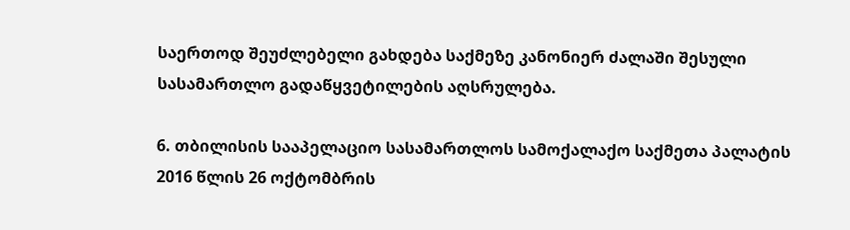საერთოდ შეუძლებელი გახდება საქმეზე კანონიერ ძალაში შესული სასამართლო გადაწყვეტილების აღსრულება.

6. თბილისის სააპელაციო სასამართლოს სამოქალაქო საქმეთა პალატის 2016 წლის 26 ოქტომბრის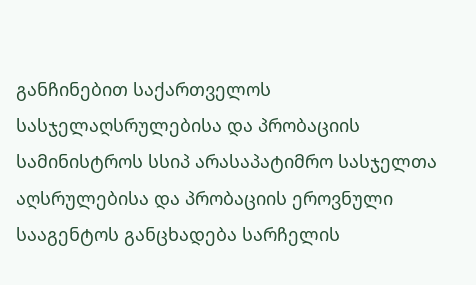განჩინებით საქართველოს სასჯელაღსრულებისა და პრობაციის სამინისტროს სსიპ არასაპატიმრო სასჯელთა აღსრულებისა და პრობაციის ეროვნული სააგენტოს განცხადება სარჩელის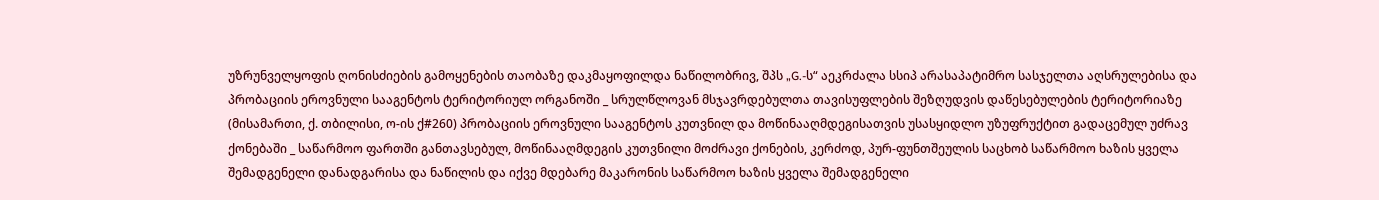უზრუნველყოფის ღონისძიების გამოყენების თაობაზე დაკმაყოფილდა ნაწილობრივ, შპს „G.-ს“ აეკრძალა სსიპ არასაპატიმრო სასჯელთა აღსრულებისა და პრობაციის ეროვნული სააგენტოს ტერიტორიულ ორგანოში _ სრულწლოვან მსჯავრდებულთა თავისუფლების შეზღუდვის დაწესებულების ტერიტორიაზე (მისამართი, ქ. თბილისი, ო-ის ქ#260) პრობაციის ეროვნული სააგენტოს კუთვნილ და მოწინააღმდეგისათვის უსასყიდლო უზუფრუქტით გადაცემულ უძრავ ქონებაში _ საწარმოო ფართში განთავსებულ, მოწინააღმდეგის კუთვნილი მოძრავი ქონების, კერძოდ, პურ-ფუნთშეულის საცხობ საწარმოო ხაზის ყველა შემადგენელი დანადგარისა და ნაწილის და იქვე მდებარე მაკარონის საწარმოო ხაზის ყველა შემადგენელი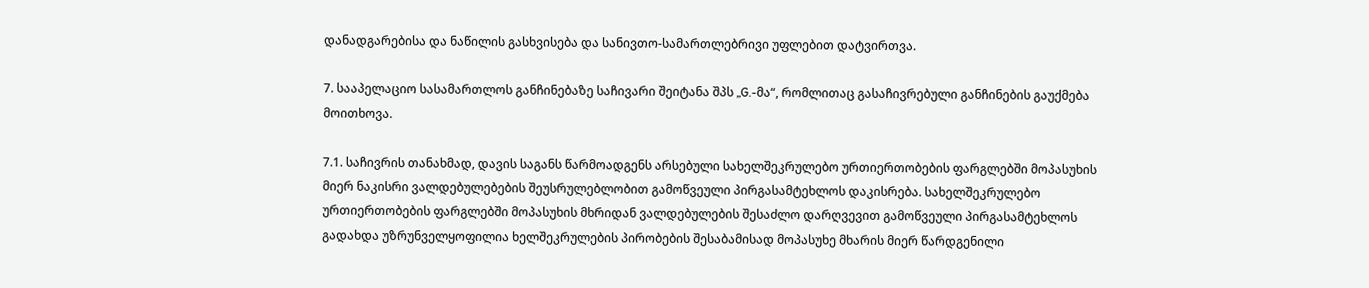დანადგარებისა და ნაწილის გასხვისება და სანივთო-სამართლებრივი უფლებით დატვირთვა.

7. სააპელაციო სასამართლოს განჩინებაზე საჩივარი შეიტანა შპს „G.-მა“, რომლითაც გასაჩივრებული განჩინების გაუქმება მოითხოვა.

7.1. საჩივრის თანახმად, დავის საგანს წარმოადგენს არსებული სახელშეკრულებო ურთიერთობების ფარგლებში მოპასუხის მიერ ნაკისრი ვალდებულებების შეუსრულებლობით გამოწვეული პირგასამტეხლოს დაკისრება. სახელშეკრულებო ურთიერთობების ფარგლებში მოპასუხის მხრიდან ვალდებულების შესაძლო დარღვევით გამოწვეული პირგასამტეხლოს გადახდა უზრუნველყოფილია ხელშეკრულების პირობების შესაბამისად მოპასუხე მხარის მიერ წარდგენილი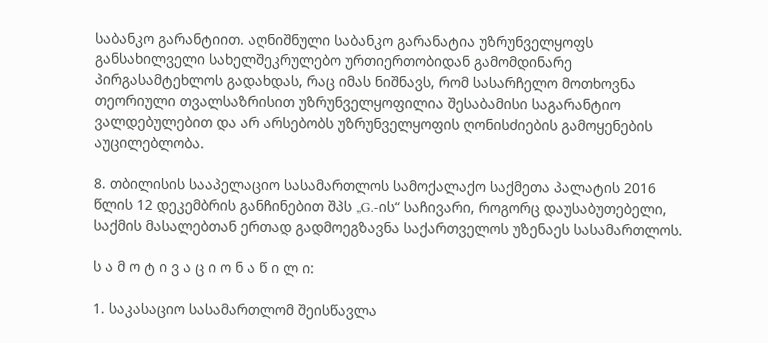საბანკო გარანტიით. აღნიშნული საბანკო გარანატია უზრუნველყოფს განსახილველი სახელშეკრულებო ურთიერთობიდან გამომდინარე პირგასამტეხლოს გადახდას, რაც იმას ნიშნავს, რომ სასარჩელო მოთხოვნა თეორიული თვალსაზრისით უზრუნველყოფილია შესაბამისი საგარანტიო ვალდებულებით და არ არსებობს უზრუნველყოფის ღონისძიების გამოყენების აუცილებლობა.

8. თბილისის სააპელაციო სასამართლოს სამოქალაქო საქმეთა პალატის 2016 წლის 12 დეკემბრის განჩინებით შპს „G.-ის“ საჩივარი, როგორც დაუსაბუთებელი, საქმის მასალებთან ერთად გადმოეგზავნა საქართველოს უზენაეს სასამართლოს.

ს ა მ ო ტ ი ვ ა ც ი ო ნ ა წ ი ლ ი:

1. საკასაციო სასამართლომ შეისწავლა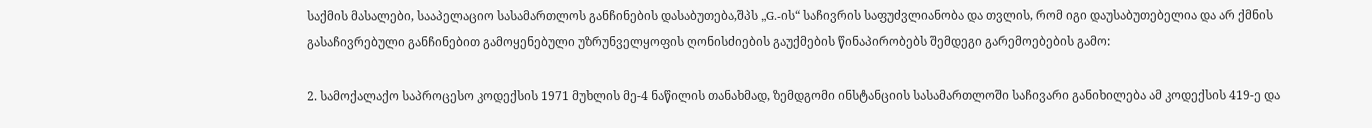საქმის მასალები, სააპელაციო სასამართლოს განჩინების დასაბუთება,შპს „G.-ის“ საჩივრის საფუძვლიანობა და თვლის, რომ იგი დაუსაბუთებელია და არ ქმნის გასაჩივრებული განჩინებით გამოყენებული უზრუნველყოფის ღონისძიების გაუქმების წინაპირობებს შემდეგი გარემოებების გამო:

2. სამოქალაქო საპროცესო კოდექსის 1971 მუხლის მე-4 ნაწილის თანახმად, ზემდგომი ინსტანციის სასამართლოში საჩივარი განიხილება ამ კოდექსის 419-ე და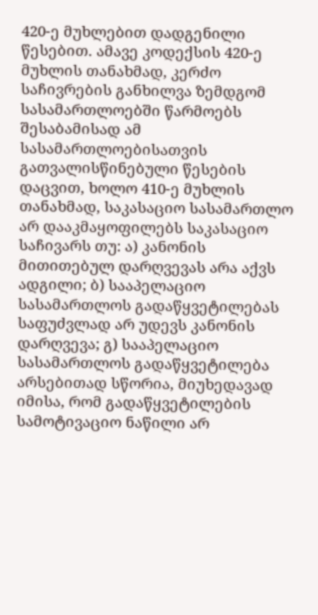420-ე მუხლებით დადგენილი წესებით. ამავე კოდექსის 420-ე მუხლის თანახმად, კერძო საჩივრების განხილვა ზემდგომ სასამართლოებში წარმოებს შესაბამისად ამ სასამართლოებისათვის გათვალისწინებული წესების დაცვით, ხოლო 410-ე მუხლის თანახმად, საკასაციო სასამართლო არ დააკმაყოფილებს საკასაციო საჩივარს თუ: ა) კანონის მითითებულ დარღვევას არა აქვს ადგილი; ბ) სააპელაციო სასამართლოს გადაწყვეტილებას საფუძვლად არ უდევს კანონის დარღვევა; გ) სააპელაციო სასამართლოს გადაწყვეტილება არსებითად სწორია, მიუხედავად იმისა, რომ გადაწყვეტილების სამოტივაციო ნაწილი არ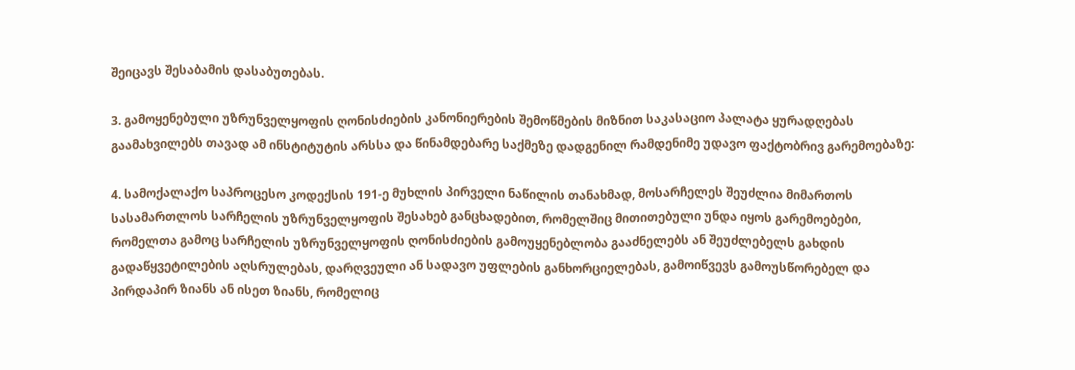შეიცავს შესაბამის დასაბუთებას.

3. გამოყენებული უზრუნველყოფის ღონისძიების კანონიერების შემოწმების მიზნით საკასაციო პალატა ყურადღებას გაამახვილებს თავად ამ ინსტიტუტის არსსა და წინამდებარე საქმეზე დადგენილ რამდენიმე უდავო ფაქტობრივ გარემოებაზე:

4. სამოქალაქო საპროცესო კოდექსის 191-ე მუხლის პირველი ნაწილის თანახმად, მოსარჩელეს შეუძლია მიმართოს სასამართლოს სარჩელის უზრუნველყოფის შესახებ განცხადებით, რომელშიც მითითებული უნდა იყოს გარემოებები, რომელთა გამოც სარჩელის უზრუნველყოფის ღონისძიების გამოუყენებლობა გააძნელებს ან შეუძლებელს გახდის გადაწყვეტილების აღსრულებას, დარღვეული ან სადავო უფლების განხორციელებას, გამოიწვევს გამოუსწორებელ და პირდაპირ ზიანს ან ისეთ ზიანს, რომელიც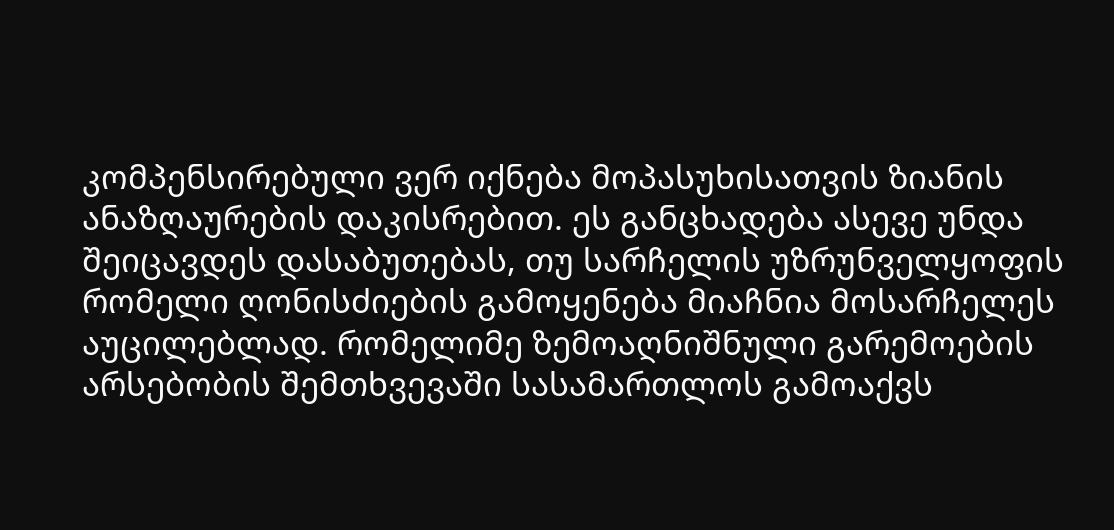კომპენსირებული ვერ იქნება მოპასუხისათვის ზიანის ანაზღაურების დაკისრებით. ეს განცხადება ასევე უნდა შეიცავდეს დასაბუთებას, თუ სარჩელის უზრუნველყოფის რომელი ღონისძიების გამოყენება მიაჩნია მოსარჩელეს აუცილებლად. რომელიმე ზემოაღნიშნული გარემოების არსებობის შემთხვევაში სასამართლოს გამოაქვს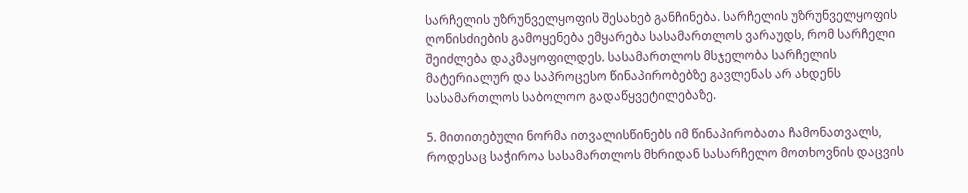სარჩელის უზრუნველყოფის შესახებ განჩინება. სარჩელის უზრუნველყოფის ღონისძიების გამოყენება ემყარება სასამართლოს ვარაუდს, რომ სარჩელი შეიძლება დაკმაყოფილდეს. სასამართლოს მსჯელობა სარჩელის მატერიალურ და საპროცესო წინაპირობებზე გავლენას არ ახდენს სასამართლოს საბოლოო გადაწყვეტილებაზე.

5. მითითებული ნორმა ითვალისწინებს იმ წინაპირობათა ჩამონათვალს, როდესაც საჭიროა სასამართლოს მხრიდან სასარჩელო მოთხოვნის დაცვის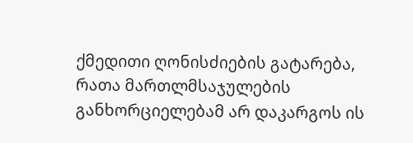ქმედითი ღონისძიების გატარება, რათა მართლმსაჯულების განხორციელებამ არ დაკარგოს ის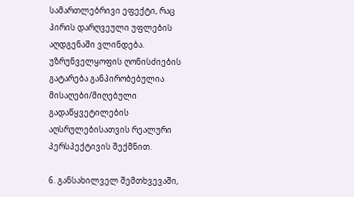სამართლებრივი ეფექტი, რაც პირის დარღვეული უფლების აღდგენაში ვლინდება. უზრუნველყოფის ღონისძიების გატარება განპირობებულია მისაღები/მიღებული გადაწყვეტილების აღსრულებისათვის რეალური პერსპექტივის შექმნით.

6. განსახილველ შემთხვევაში,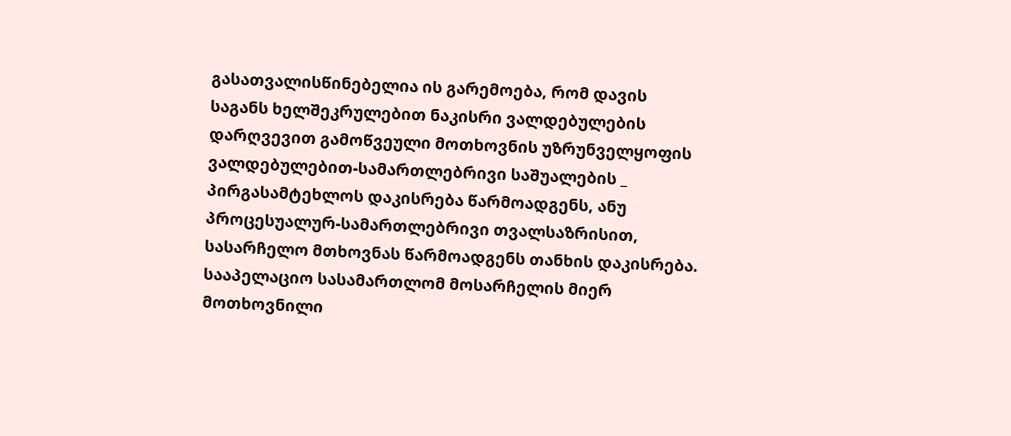გასათვალისწინებელია ის გარემოება, რომ დავის საგანს ხელშეკრულებით ნაკისრი ვალდებულების დარღვევით გამოწვეული მოთხოვნის უზრუნველყოფის ვალდებულებით-სამართლებრივი საშუალების _ პირგასამტეხლოს დაკისრება წარმოადგენს, ანუ პროცესუალურ-სამართლებრივი თვალსაზრისით, სასარჩელო მთხოვნას წარმოადგენს თანხის დაკისრება. სააპელაციო სასამართლომ მოსარჩელის მიერ მოთხოვნილი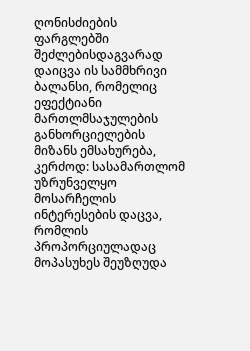ღონისძიების ფარგლებში შეძლებისდაგვარად დაიცვა ის სამმხრივი ბალანსი, რომელიც ეფექტიანი მართლმსაჯულების განხორციელების მიზანს ემსახურება, კერძოდ: სასამართლომ უზრუნველყო მოსარჩელის ინტერესების დაცვა, რომლის პროპორციულადაც მოპასუხეს შეუზღუდა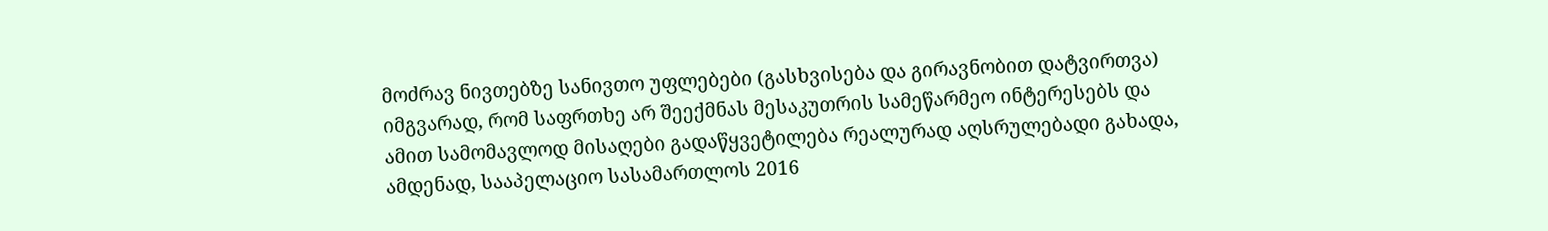მოძრავ ნივთებზე სანივთო უფლებები (გასხვისება და გირავნობით დატვირთვა) იმგვარად, რომ საფრთხე არ შეექმნას მესაკუთრის სამეწარმეო ინტერესებს და ამით სამომავლოდ მისაღები გადაწყვეტილება რეალურად აღსრულებადი გახადა, ამდენად, სააპელაციო სასამართლოს 2016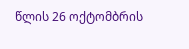წლის 26 ოქტომბრის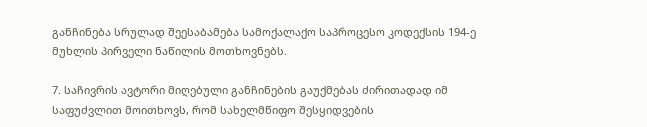განჩინება სრულად შეესაბამება სამოქალაქო საპროცესო კოდექსის 194-ე მუხლის პირველი ნაწილის მოთხოვნებს.

7. საჩივრის ავტორი მიღებული განჩინების გაუქმებას ძირითადად იმ საფუძვლით მოითხოვს, რომ სახელმწიფო შესყიდვების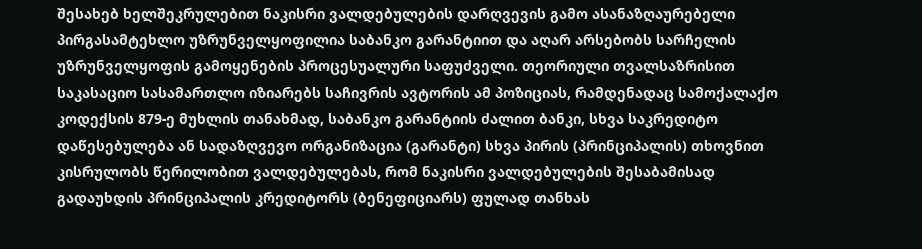შესახებ ხელშეკრულებით ნაკისრი ვალდებულების დარღვევის გამო ასანაზღაურებელი პირგასამტეხლო უზრუნველყოფილია საბანკო გარანტიით და აღარ არსებობს სარჩელის უზრუნველყოფის გამოყენების პროცესუალური საფუძველი. თეორიული თვალსაზრისით საკასაციო სასამართლო იზიარებს საჩივრის ავტორის ამ პოზიციას, რამდენადაც სამოქალაქო კოდექსის 879-ე მუხლის თანახმად, საბანკო გარანტიის ძალით ბანკი, სხვა საკრედიტო დაწესებულება ან სადაზღვევო ორგანიზაცია (გარანტი) სხვა პირის (პრინციპალის) თხოვნით კისრულობს წერილობით ვალდებულებას, რომ ნაკისრი ვალდებულების შესაბამისად გადაუხდის პრინციპალის კრედიტორს (ბენეფიციარს) ფულად თანხას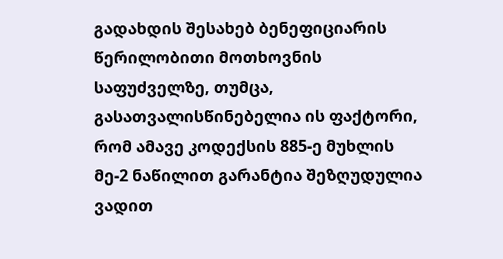გადახდის შესახებ ბენეფიციარის წერილობითი მოთხოვნის საფუძველზე, თუმცა, გასათვალისწინებელია ის ფაქტორი, რომ ამავე კოდექსის 885-ე მუხლის მე-2 ნაწილით გარანტია შეზღუდულია ვადით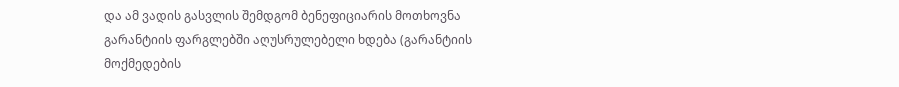და ამ ვადის გასვლის შემდგომ ბენეფიციარის მოთხოვნა გარანტიის ფარგლებში აღუსრულებელი ხდება (გარანტიის მოქმედების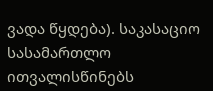ვადა წყდება). საკასაციო სასამართლო ითვალისწინებს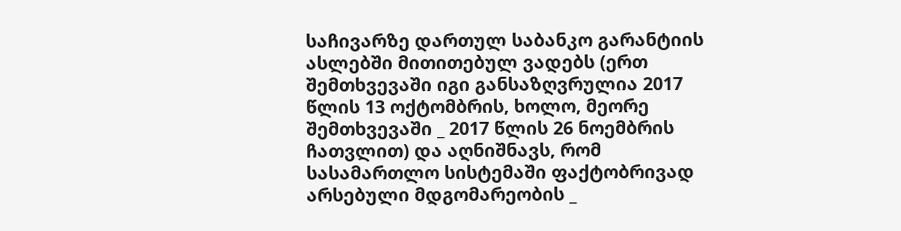საჩივარზე დართულ საბანკო გარანტიის ასლებში მითითებულ ვადებს (ერთ შემთხვევაში იგი განსაზღვრულია 2017 წლის 13 ოქტომბრის, ხოლო, მეორე შემთხვევაში _ 2017 წლის 26 ნოემბრის ჩათვლით) და აღნიშნავს, რომ სასამართლო სისტემაში ფაქტობრივად არსებული მდგომარეობის _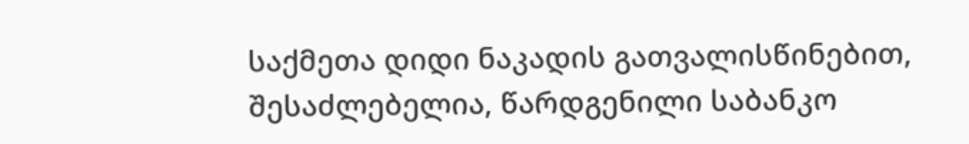საქმეთა დიდი ნაკადის გათვალისწინებით, შესაძლებელია, წარდგენილი საბანკო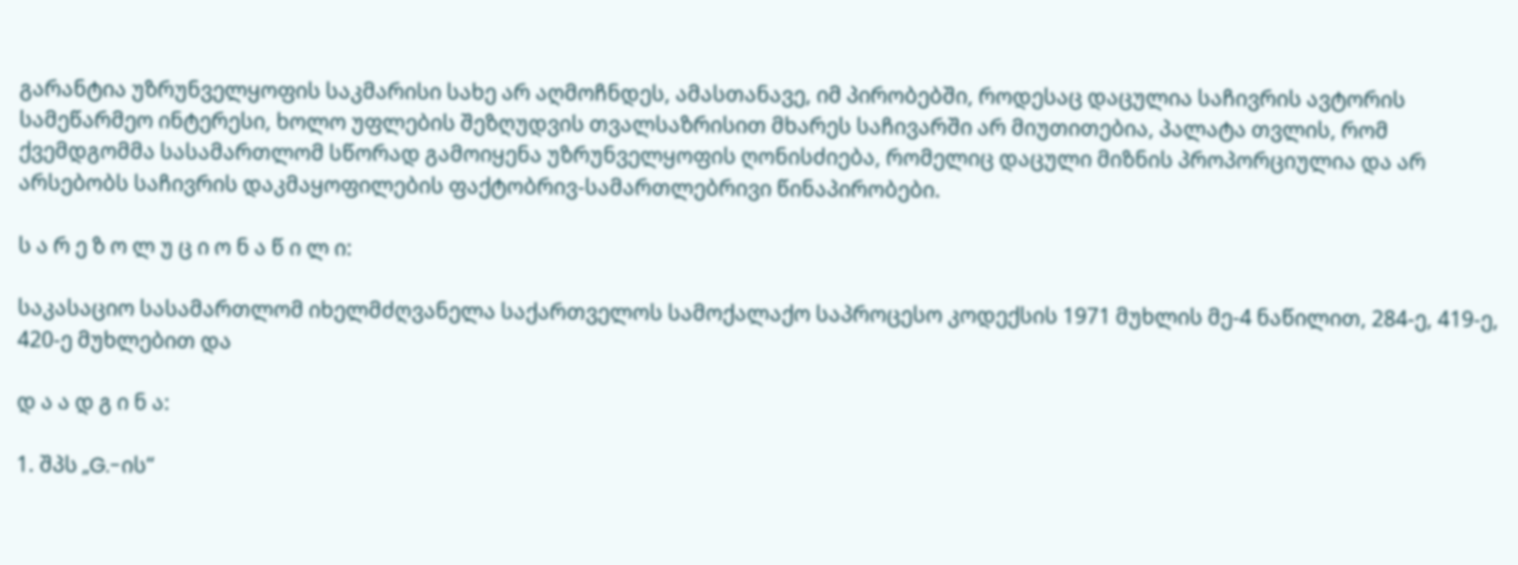გარანტია უზრუნველყოფის საკმარისი სახე არ აღმოჩნდეს, ამასთანავე, იმ პირობებში, როდესაც დაცულია საჩივრის ავტორის სამეწარმეო ინტერესი, ხოლო უფლების შეზღუდვის თვალსაზრისით მხარეს საჩივარში არ მიუთითებია, პალატა თვლის, რომ ქვემდგომმა სასამართლომ სწორად გამოიყენა უზრუნველყოფის ღონისძიება, რომელიც დაცული მიზნის პროპორციულია და არ არსებობს საჩივრის დაკმაყოფილების ფაქტობრივ-სამართლებრივი წინაპირობები.

ს ა რ ე ზ ო ლ უ ც ი ო ნ ა წ ი ლ ი:

საკასაციო სასამართლომ იხელმძღვანელა საქართველოს სამოქალაქო საპროცესო კოდექსის 1971 მუხლის მე-4 ნაწილით, 284-ე, 419-ე, 420-ე მუხლებით და

დ ა ა დ გ ი ნ ა:

1. შპს „G.-ის“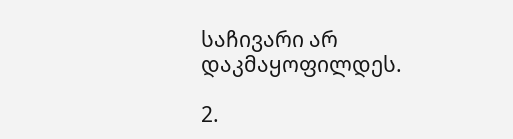საჩივარი არ დაკმაყოფილდეს.

2.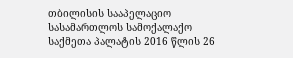თბილისის სააპელაციო სასამართლოს სამოქალაქო საქმეთა პალატის 2016 წლის 26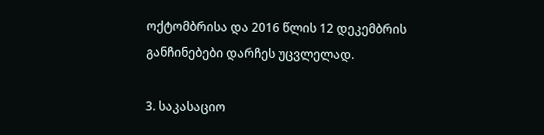ოქტომბრისა და 2016 წლის 12 დეკემბრის განჩინებები დარჩეს უცვლელად.

3. საკასაციო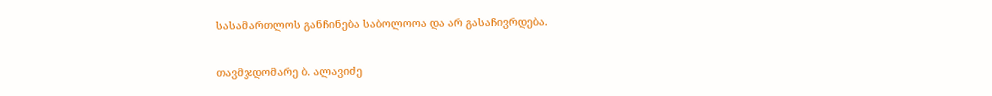სასამართლოს განჩინება საბოლოოა და არ გასაჩივრდება.

თავმჯდომარე ბ. ალავიძე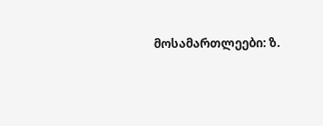მოსამართლეები: ზ.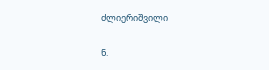ძლიერიშვილი

ნ.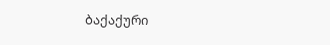ბაქაქური